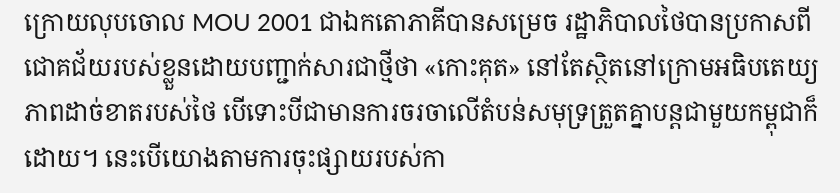ក្រោយលុបចោល MOU 2001 ជាឯកតោភាគីបានសម្រេច រដ្ឋាភិបាលថៃបានប្រកាសពីជោគជ័យរបស់ខ្លួនដោយបញ្ជាក់សារជាថ្មីថា «កោះគុត» នៅតែស្ថិតនៅក្រោមអធិបតេយ្យភាពដាច់ខាតរបស់ថៃ បើទោះបីជាមានការចរចាលើតំបន់សមុទ្រត្រួតគ្នាបន្តជាមួយកម្ពុជាក៏ដោយ។ នេះបើយោងតាមការចុះផ្សាយរបស់កា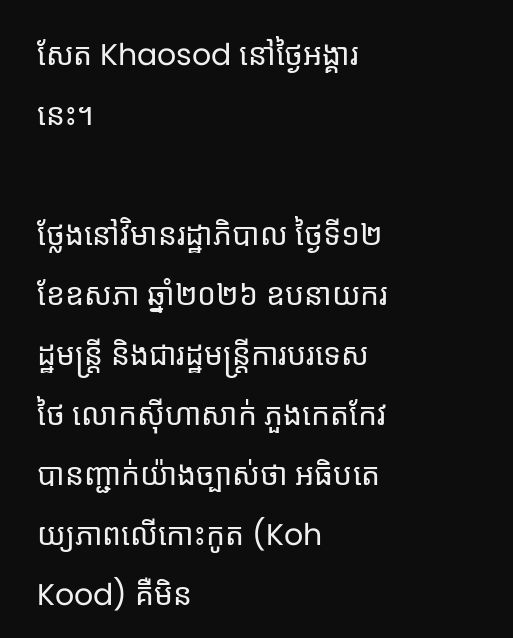សែត Khaosod នៅថ្ងៃអង្គារនេះ។

ថ្លែងនៅវិមានរដ្ឋាភិបាល ថ្ងៃទី១២ ខែឧសភា ឆ្នាំ២០២៦ ឧបនាយករដ្ឋមន្ត្រី និងជារដ្ឋមន្ត្រីការបរទេសថៃ លោកស៊ីហាសាក់ ភួងកេតកែវ បានញ្ជាក់យ៉ាងច្បាស់ថា អធិបតេយ្យភាពលើកោះកូត (Koh Kood) គឺមិន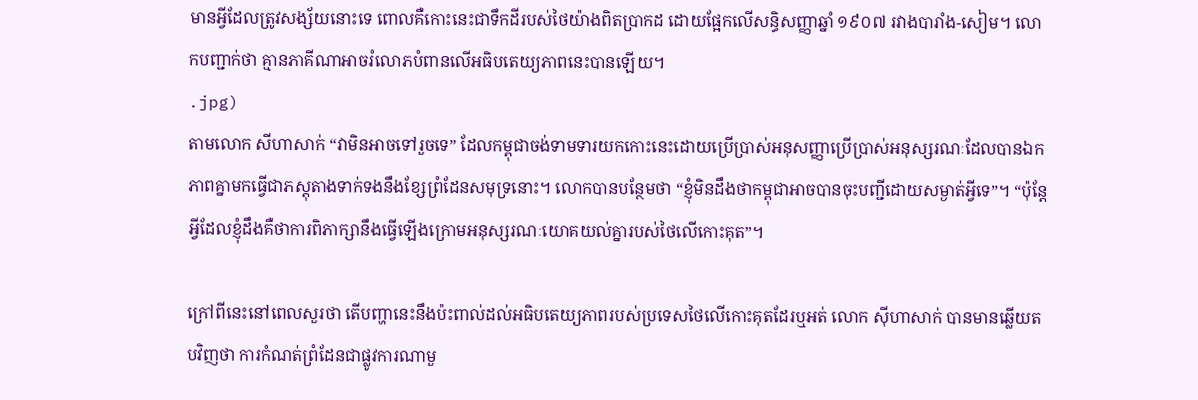មានអ្វីដែលត្រូវសង្ស័យនោះទេ ពោលគឺកោះនេះជាទឹកដីរបស់ថៃយ៉ាងពិតប្រាកដ ដោយផ្អែកលើសន្ធិសញ្ញាឆ្នាំ ១៩០៧ រវាងបារាំង-សៀម។ លោកបញ្ជាក់ថា គ្មានភាគីណាអាចរំលោភបំពានលើអធិបតេយ្យភាពនេះបានឡើយ។
.jpg)
តាមលោក សីហាសាក់ “វាមិនអាចទៅរួចទេ” ដែលកម្ពុជាចង់ទាមទារយកកោះនេះដោយប្រើប្រាស់អនុសញ្ញាប្រើប្រាស់អនុស្សរណៈដែលបានឯកភាពគ្នាមកធ្វើជាភស្តុតាងទាក់ទងនឹងខ្សែព្រំដែនសមុទ្រនោះ។ លោកបានបន្ថែមថា “ខ្ញុំមិនដឹងថាកម្ពុជាអាចបានចុះបញ្ជីដោយសម្ងាត់អ្វីទេ”។ “ប៉ុន្តែអ្វីដែលខ្ញុំដឹងគឺថាការពិភាក្សានឹងធ្វើឡើងក្រោមអនុស្សរណៈយោគយល់គ្នារបស់ថៃលើកោះគុត”។

ក្រៅពីនេះនៅពេលសួរថា តើបញ្ហានេះនឹងប៉ះពាល់ដល់អធិបតេយ្យភាពរបស់ប្រទេសថៃលើកោះគុតដែរឬអត់ លោក ស៊ីហាសាក់ បានមានឆ្លើយតបវិញថា ការកំណត់ព្រំដែនជាផ្លូវការណាមួ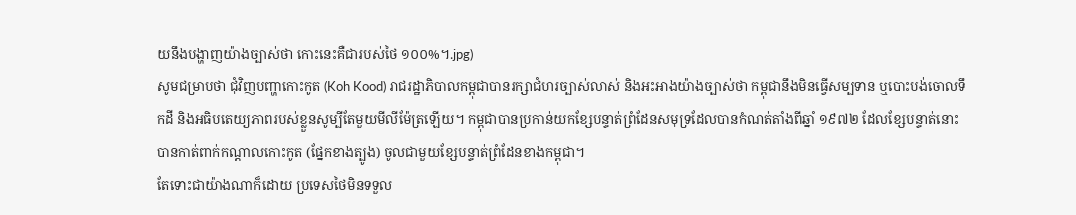យនឹងបង្ហាញយ៉ាងច្បាស់ថា កោះនេះគឺជារបស់ថៃ ១០០%។.jpg)
សូមជម្រាបថា ជុំវិញបញ្ហាកោះកូត (Koh Kood) រាជរដ្ឋាភិបាលកម្ពុជាបានរក្សាជំហរច្បាស់លាស់ និងអះអាងយ៉ាងច្បាស់ថា កម្ពុជានឹងមិនធ្វើសម្បទាន ឬបោះបង់ចោលទឹកដី និងអធិបតេយ្យភាពរបស់ខ្លួនសូម្បីតែមួយមីលីម៉ែត្រឡើយ។ កម្ពុជាបានប្រកាន់យកខ្សែបន្ទាត់ព្រំដែនសមុទ្រដែលបានកំណត់តាំងពីឆ្នាំ ១៩៧២ ដែលខ្សែបន្ទាត់នោះបានកាត់ពាក់កណ្តាលកោះកូត (ផ្នែកខាងត្បូង) ចូលជាមួយខ្សែបន្ទាត់ព្រំដែនខាងកម្ពុជា។
តែទោះជាយ៉ាងណាក៏ដោយ ប្រទេសថៃមិនទទួល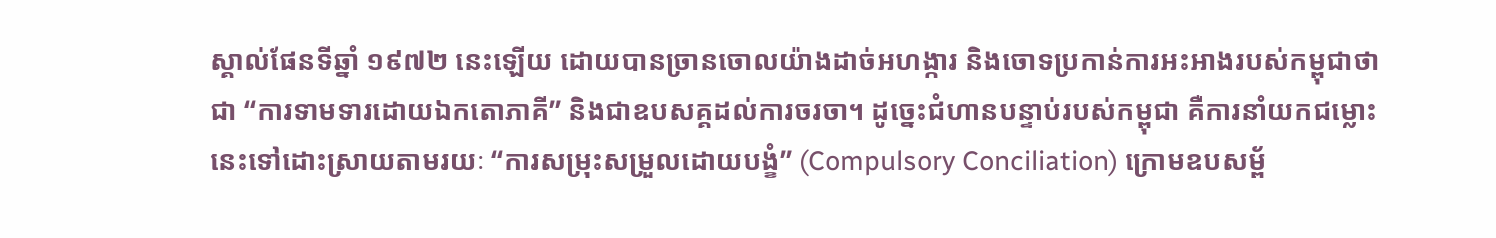ស្គាល់ផែនទីឆ្នាំ ១៩៧២ នេះឡើយ ដោយបានច្រានចោលយ៉ាងដាច់អហង្ការ និងចោទប្រកាន់ការអះអាងរបស់កម្ពុជាថាជា “ការទាមទារដោយឯកតោភាគី” និងជាឧបសគ្គដល់ការចរចា។ ដូច្នេះជំហានបន្ទាប់របស់កម្ពុជា គឺការនាំយកជម្លោះនេះទៅដោះស្រាយតាមរយៈ “ការសម្រុះសម្រួលដោយបង្ខំ” (Compulsory Conciliation) ក្រោមឧបសម្ព័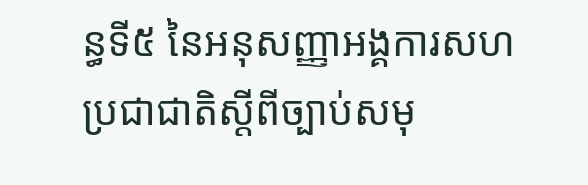ន្ធទី៥ នៃអនុសញ្ញាអង្គការសហប្រជាជាតិស្តីពីច្បាប់សមុ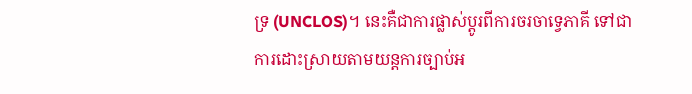ទ្រ (UNCLOS)។ នេះគឺជាការផ្លាស់ប្តូរពីការចរចាទ្វេភាគី ទៅជាការដោះស្រាយតាមយន្តការច្បាប់អ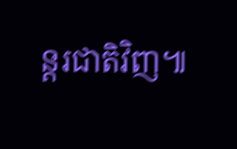ន្តរជាតិវិញ៕